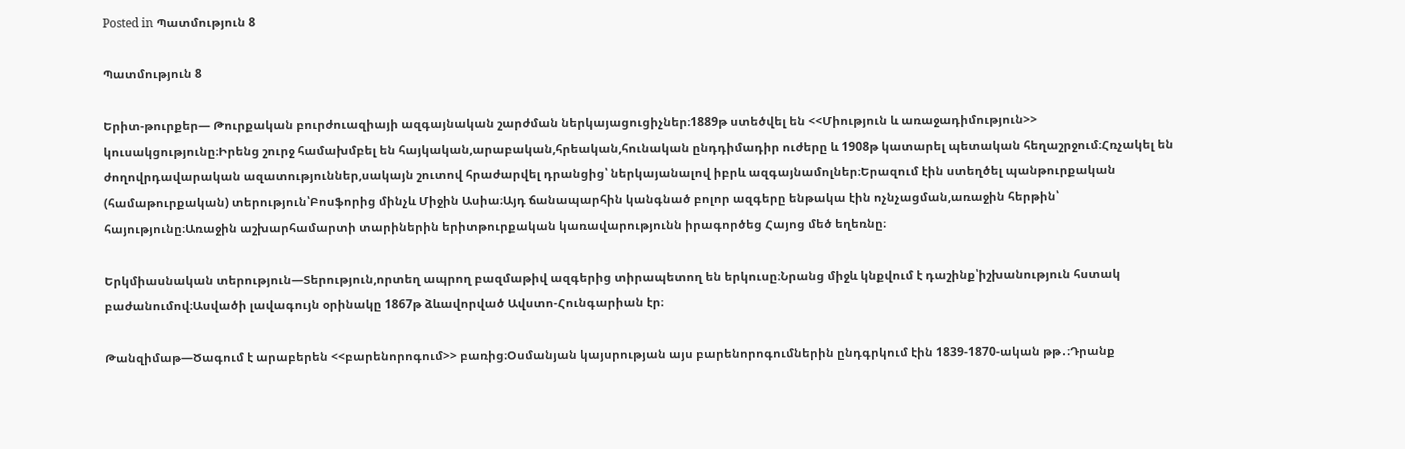Posted in Պատմություն 8

Պատմություն 8

Երիտ-թուրքեր— Թուրքական բուրժուազիայի ազգայնական շարժման ներկայացուցիչներ։1889թ ստեծվել են <<Միություն և առաջադիմություն>> կուսակցությունը։Իրենց շուրջ համախմբել են հայկական,արաբական,հրեական,հունական ընդդիմադիր ուժերը և 1908թ կատարել պետական հեղաշրջում։Հռչակել են ժողովրդավարական ազատություններ,սակայն շուտով հրաժարվել դրանցից՝ ներկայանալով իբրև ազգայնամոլներ։Երազում էին ստեղծել պանթուրքական (համաթուրքական) տերություն՝Բոսֆորից մինչև Միջին Ասիա։Այդ ճանապարհին կանգնած բոլոր ազգերը ենթակա էին ոչնչացման,առաջին հերթին՝ հայությունը։Առաջին աշխարհամարտի տարիներին երիտթուրքական կառավարությունն իրագործեց Հայոց մեծ եղեռնը։

Երկմիասնական տերություն—Տերություն,որտեղ ապրող բազմաթիվ ազգերից տիրապետող են երկուսը։Նրանց միջև կնքվում է դաշինք՝իշխանություն հստակ բաժանումով։Ասվածի լավագույն օրինակը 1867թ ձևավորված Ավստո-Հունգարիան էր։

Թանզիմաթ—Ծագում է արաբերեն <<բարենորոգում>> բառից։Օսմանյան կայսրության այս բարենորոգումներին ընդգրկում էին 1839-1870-ական թթ․։Դրանք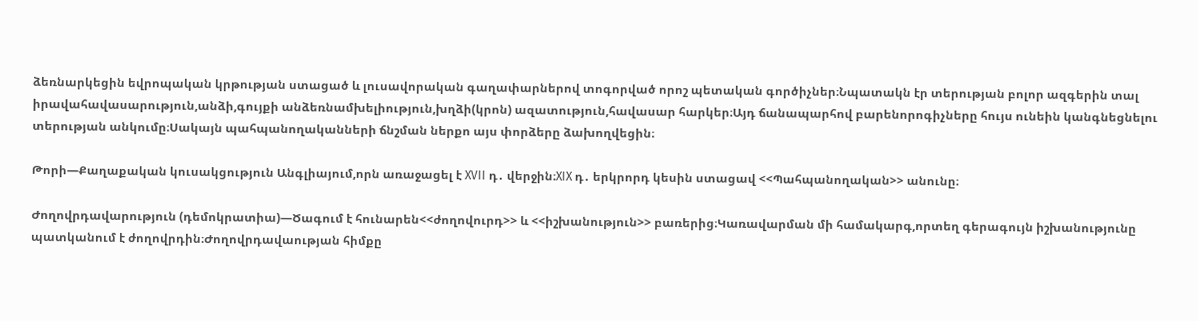ձեռնարկեցին եվրոպական կրթության ստացած և լուսավորական գաղափարներով տոգորված որոշ պետական գործիչներ։Նպատակն էր տերության բոլոր ազգերին տալ իրավահավասարություն,անձի,գույքի անձեռնամխելիություն,խղձի(կրոն) ազատություն,հավասար հարկեր։Այդ ճանապարհով բարենորոգիչները հույս ունեին կանգնեցնելու տերության անկումը։Սակայն պահպանողականների ճնշման ներքո այս փորձերը ձախողվեցին։

Թորի—Քաղաքական կուսակցություն Անգլիայում,որն առաջացել է XVII դ․ վերջին։XIX դ․ երկրորդ կեսին ստացավ <<Պահպանողական>> անունը։

Ժողովրդավարություն (դեմոկրատիա)—Ծագում է հունարեն<<ժողովուրդ>> և <<իշխանություն>> բառերից։Կառավարման մի համակարգ,որտեղ գերագույն իշխանությունը պատկանում է ժողովրդին։Ժողովրդավաության հիմքը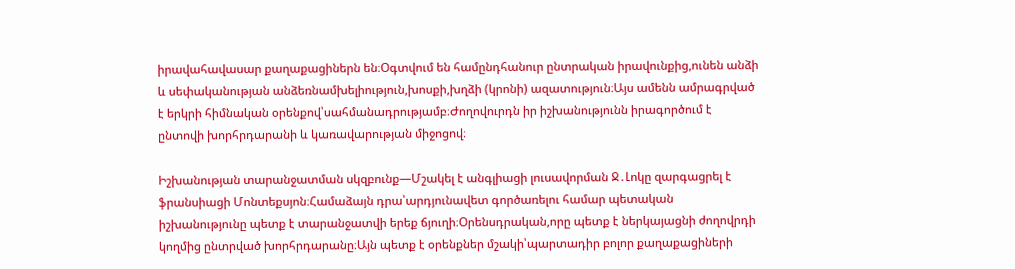իրավահավասար քաղաքացիներն են։Օգտվում են համընդհանուր ընտրական իրավունքից,ունեն անձի և սեփականության անձեռնամխելիություն,խոսքի,խղձի (կրոնի) ազատություն։Այս ամենն ամրագրված է երկրի հիմնական օրենքով՝սահմանադրությամբ։Ժողովուրդն իր իշխանությունն իրագործում է ընտովի խորհրդարանի և կառավարության միջոցով։

Իշխանության տարանջատման սկզբունք—Մշակել է անգլիացի լուսավորման Ջ․Լոկը զարգացրել է ֆրանսիացի Մոնտեքսյոն։Համաձայն դրա՝արդյունավետ գործառելու համար պետական իշխանությունը պետք է տարանջատվի երեք ճյուղի։Օրենսդրական,որը պետք է ներկայացնի ժողովրդի կողմից ընտրված խորհրդարանը։Այն պետք է օրենքներ մշակի՝պարտադիր բոլոր քաղաքացիների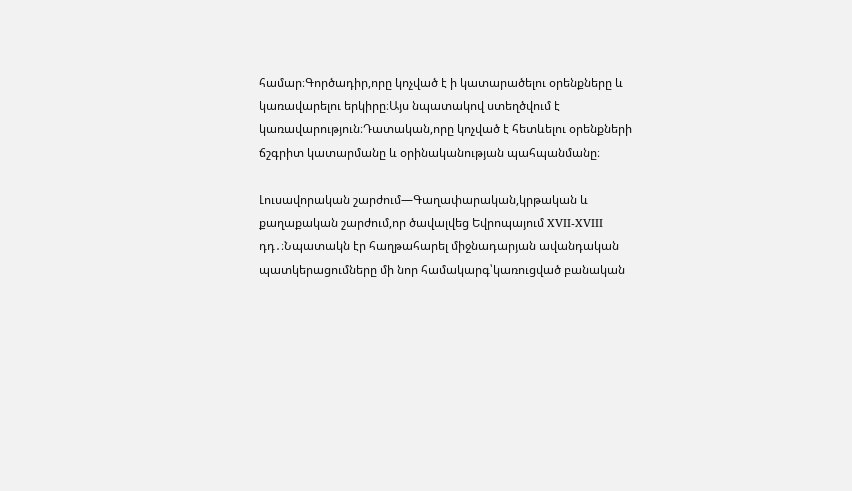համար։Գործադիր,որը կոչված է ի կատարածելու օրենքները և կառավարելու երկիրը։Այս նպատակով ստեղծվում է կառավարություն։Դատական,որը կոչված է հետևելու օրենքների ճշգրիտ կատարմանը և օրինականության պահպանմանը։

Լուսավորական շարժում—Գաղափարական,կրթական և քաղաքական շարժում,որ ծավալվեց Եվրոպայում XVII-XVIII դդ․։Նպատակն էր հաղթահարել միջնադարյան ավանդական պատկերացումները մի նոր համակարգ՝կառուցված բանական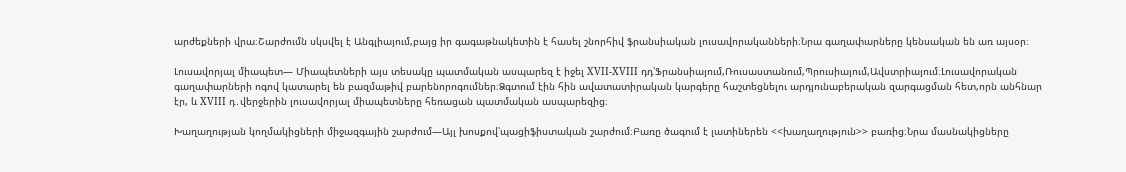արժեքների վրա։Շարժումն սկսվել է Անգլիայում,բայց իր գագաթնակետին է հասել շնորհիվ ֆրանսիական լուսավորականների։Նրա գաղափարները կենսական են առ այսօր։

Լուսավորյալ միապետ— Միապետների այս տեսակը պատմական ասպարեզ է իջել XVII-XVIII դդ՝Ֆրանսիայում,Ռուսաստանում,Պրուսիայում,Ավստրիայում։Լուսավորական գաղափարների ոգով կատարել են բազմաթիվ բարենորոգումներ։Ձգտում էին հին ավատատիրական կարգերը հաշտեցնելու արդյունաբերական զարգացման հետ,որն անհնար էր, և XVIII դ․վերջերին լուսավորյալ միապետները հեռացան պատմական ասպարեզից։

Խաղաղության կողմակիցների միջազգային շարժում—Այլ խոսքով՝պացիֆիստական շարժում։Բառը ծագում է լատիներեն <<խաղաղություն>> բառից։Նրա մասնակիցները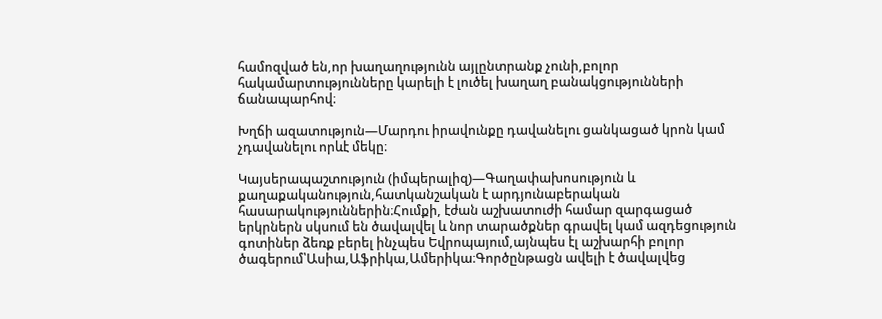համոզված են,որ խաղաղությունն այլընտրանք չունի,բոլոր հակամարտությունները կարելի է լուծել խաղաղ բանակցությունների ճանապարհով։

Խղճի ազատություն—Մարդու իրավունքը դավանելու ցանկացած կրոն կամ չդավանելու որևէ մեկը։

Կայսերապաշտություն (իմպերալիզ)—Գաղափախոսություն և քաղաքականություն,հատկանշական է արդյունաբերական հասարակություններին։Հումքի, էժան աշխատուժի համար զարգացած երկրներն սկսում են ծավալվել և նոր տարածքներ գրավել կամ ազդեցություն գոտիներ ձեռք բերել ինչպես Եվրոպայում,այնպես էլ աշխարհի բոլոր ծագերում՝Ասիա,Աֆրիկա,Ամերիկա։Գործընթացն ավելի է ծավալվեց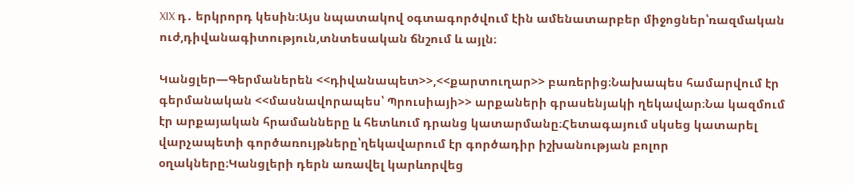XIX դ․ երկրորդ կեսին։Այս նպատակով օգտագործվում էին ամենատարբեր միջոցներ՝ռազմական ուժ,դիվանագիտություն,տնտեսական ճնշում և այլն։

Կանցլեր—Գերմաներեն <<դիվանապետ>>,<<քարտուղար>> բառերից։Նախապես համարվում էր գերմանական <<մասնավորապես՝ Պրուսիայի>> արքաների գրասենյակի ղեկավար։Նա կազմում էր արքայական հրամանները և հետևում դրանց կատարմանը։Հետագայում սկսեց կատարել վարչապետի գործառույթները՝ղեկավարում էր գործադիր իշխանության բոլոր օղակները։Կանցլերի դերն առավել կարևորվեց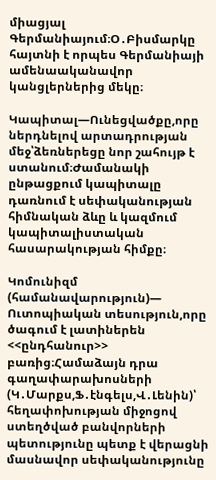միացյալ Գերմանիայում։Օ․Բիսմարկը հայտնի է որպես Գերմանիայի ամենաականավոր կանցլերներից մեկը։

Կապիտալ—Ունեցվածքը,որը ներդնելով արտադրության մեջ՝ձեռներեցը նոր շահույթ է ստանում։Ժամանակի ընթացքում կապիտալը դառնում է սեփականության հիմնական ձևը և կազմում կապիտալիստական հասարակության հիմքը։

Կոմունիզմ (համանավարություն)— Ուտոպիական տեսություն,որը ծագում է լատիներեն <<ընդհանուր>> բառից։Համաձայն դրա գաղափարախոսների (Կ․Մարքս,Ֆ․էնգելս,Վ․Լենին)՝ հեղափոխության միջոցով ստեղծված բանվորների պետությունը պետք է վերացնի մասնավոր սեփականությունը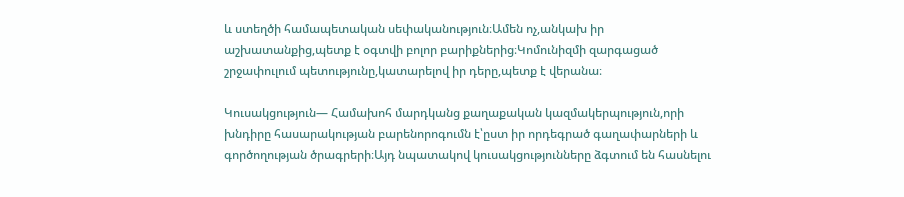և ստեղծի համապետական սեփականություն։Ամեն ոչ,անկախ իր աշխատանքից,պետք է օգտվի բոլոր բարիքներից։Կոմունիզմի զարգացած շրջափուլում պետությունը,կատարելով իր դերը,պետք է վերանա։

Կուսակցություն— Համախոհ մարդկանց քաղաքական կազմակերպություն,որի խնդիրը հասարակության բարենորոգումն է՝ըստ իր որդեգրած գաղափարների և գործողության ծրագրերի։Այդ նպատակով կուսակցությունները ձգտում են հասնելու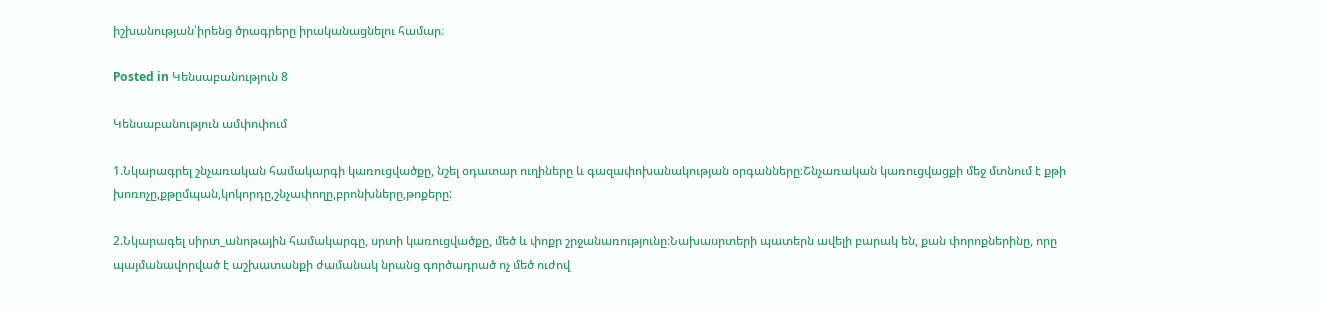իշխանության՝իրենց ծրագրերը իրականացնելու համար։

Posted in Կենսաբանություն 8

Կենսաբանություն ամփոփում

1.Նկարագրել շնչառական համակարգի կառուցվածքը, նշել օդատար ուղիները և գազափոխանակության օրգանները։Շնչառական կառուցվացքի մեջ մտնում է քթի խոռոչը,քթըմպան,կոկորդը,շնչափողը,բրոնխները,թոքերը:

2.Նկարագել սիրտ_անոթային համակարգը, սրտի կառուցվածքը, մեծ և փոքր շրջանառությունը։Նախասրտերի պատերն ավելի բարակ են, քան փորոքներինը, որը պայմանավորված է աշխատանքի ժամանակ նրանց գործադրած ոչ մեծ ուժով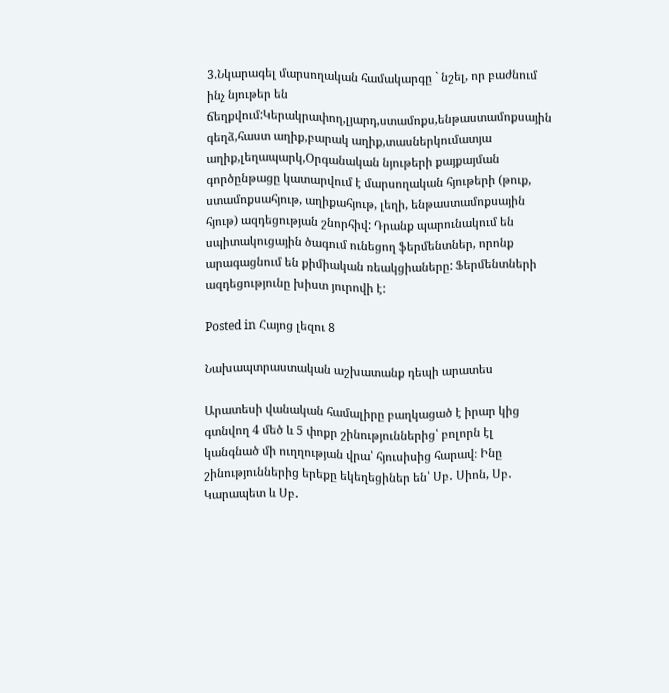3.Նկարագել մարսողական համակարգը ` նշել, որ բաժնում ինչ նյութեր են ճեղքվում:Կերակրափող,լյարդ,ստամոքս,ենթաստամոքսային գեղձ,հաստ աղիք,բարակ աղիք,տասներկումատյա աղիք,լեղապարկ,Օրգանական նյութերի քայքայման գործընթացը կատարվում է մարսողական հյութերի (թուք, ստամոքսահյութ, աղիքահյութ, լեղի, ենթաստամոքսային հյութ) ազդեցության շնորհիվ: Դրանք պարունակում են սպիտակուցային ծագում ունեցող ֆերմենտներ, որոնք արագացնում են քիմիական ռեակցիաները: Ֆերմենտների ազդեցությունը խիստ յուրովի է:

Posted in Հայոց լեզու 8

Նախապտրաստական աշխատանք դեպի արատես

Արատեսի վանական համալիրը բաղկացած է իրար կից գտնվող 4 մեծ և 5 փոքր շինություններից՝ բոլորն էլ կանգնած մի ուղղության վրա՝ հյուսիսից հարավ։ Ինը շինություններից երեքը եկեղեցիներ են՝ Սբ․ Սիոն, Սբ․ Կարապետ և Սբ․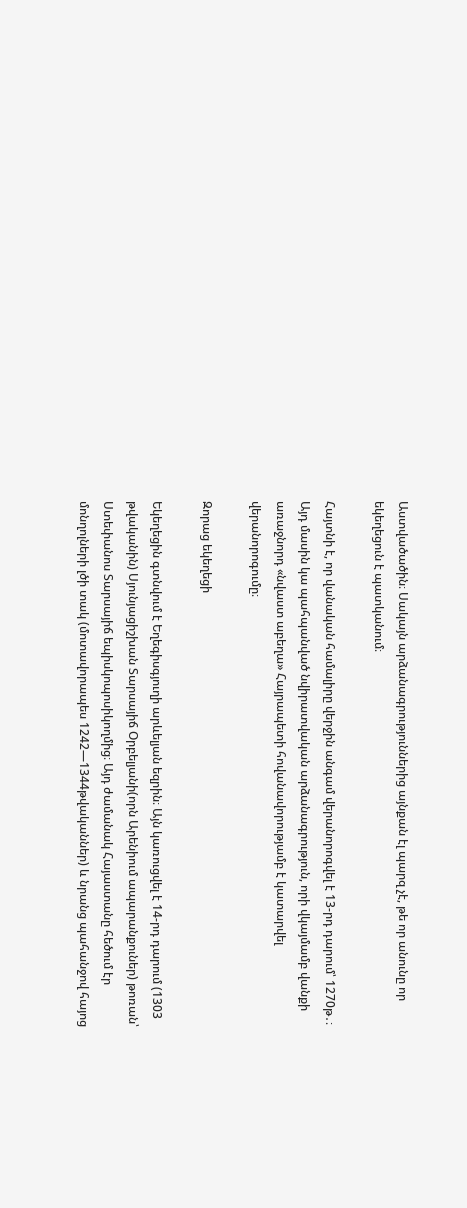Աստվածածին։ Սակայն արձանագրություններից այնքան էլ պարզ չէ, թե որ անունը որ եկեղեցուն է պատկանում։

Հայտնի է, որ վանական համալիրը վերջին անգամ վերանորոգվել է 13-րդ դարում՝ 1270թ․։ Այդ մասին կա պահպանված նվիրատվական արձանագրություն, որի վկայմամբ վանքի առաջնորդ «նվաստ աբեղա» Հայրապետի հովանավորությամբ է կատարվել վերանորոգումը։

Զորաց եկեղեցի

Եկեղեցին գտնվում է Եղեգիսգյուղի արևելյան եզրին։ Այն կառուցվել է 14-րդ դարում (1303 թվականին) Սյունյացիշխան Տարսայիճ Օրբելյանի(որն Արենիում ապարանքուներ) թոռան՝ Ստեփանոս Տարսայիճ եպիսկոպոսիկողմից։ Այդ ժամանակ Հայաստանը հեծում էր մոնղոլների լծի տակ (մոտավորապես 1242—1344թվականներ) և նրանց պահանջով հայոց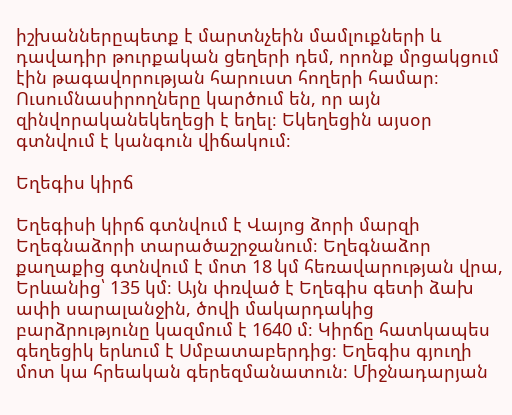իշխաններըպետք է մարտնչեին մամլուքների և դավադիր թուրքական ցեղերի դեմ, որոնք մրցակցում էին թագավորության հարուստ հողերի համար։ Ուսումնասիրողները կարծում են, որ այն զինվորականեկեղեցի է եղել։ Եկեղեցին այսօր գտնվում է կանգուն վիճակում։

Եղեգիս կիրճ

Եղեգիսի կիրճ գտնվում է Վայոց ձորի մարզի Եղեգնաձորի տարածաշրջանում։ Եղեգնաձոր քաղաքից գտնվում է մոտ 18 կմ հեռավարության վրա, Երևանից՝ 135 կմ։ Այն փռված է Եղեգիս գետի ձախ ափի սարալանջին, ծովի մակարդակից բարձրությունը կազմում է 1640 մ։ Կիրճը հատկապես գեղեցիկ երևում է Սմբատաբերդից։ Եղեգիս գյուղի մոտ կա հրեական գերեզմանատուն։ Միջնադարյան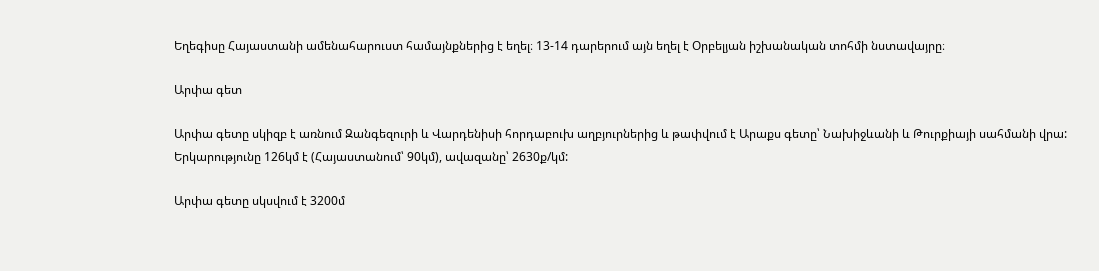Եղեգիսը Հայաստանի ամենահարուստ համայնքներից է եղել։ 13-14 դարերում այն եղել է Օրբելյան իշխանական տոհմի նստավայրը։

Արփա գետ

Արփա գետը սկիզբ է առնում Զանգեզուրի և Վարդենիսի հորդաբուխ աղբյուրներից և թափվում է Արաքս գետը՝ Նախիջևանի և Թուրքիայի սահմանի վրա: Երկարությունը 126կմ է (Հայաստանում՝ 90կմ), ավազանը՝ 2630ք/կմ:

Արփա գետը սկսվում է 3200մ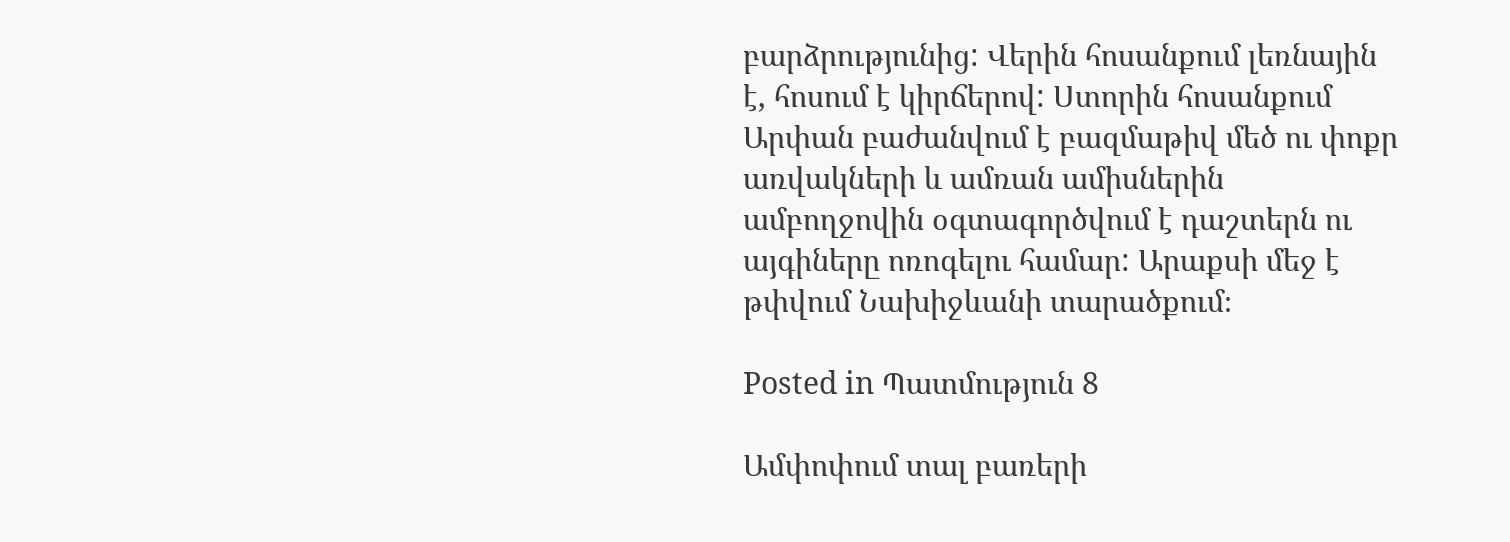բարձրությունից: Վերին հոսանքում լեռնային է, հոսում է կիրճերով: Ստորին հոսանքում Արփան բաժանվում է բազմաթիվ մեծ ու փոքր առվակների և ամռան ամիսներին ամբողջովին օգտագործվում է դաշտերն ու այգիները ոռոգելու համար: Արաքսի մեջ է թփվում Նախիջևանի տարածքում։

Posted in Պատմություն 8

Ամփոփում տալ բառերի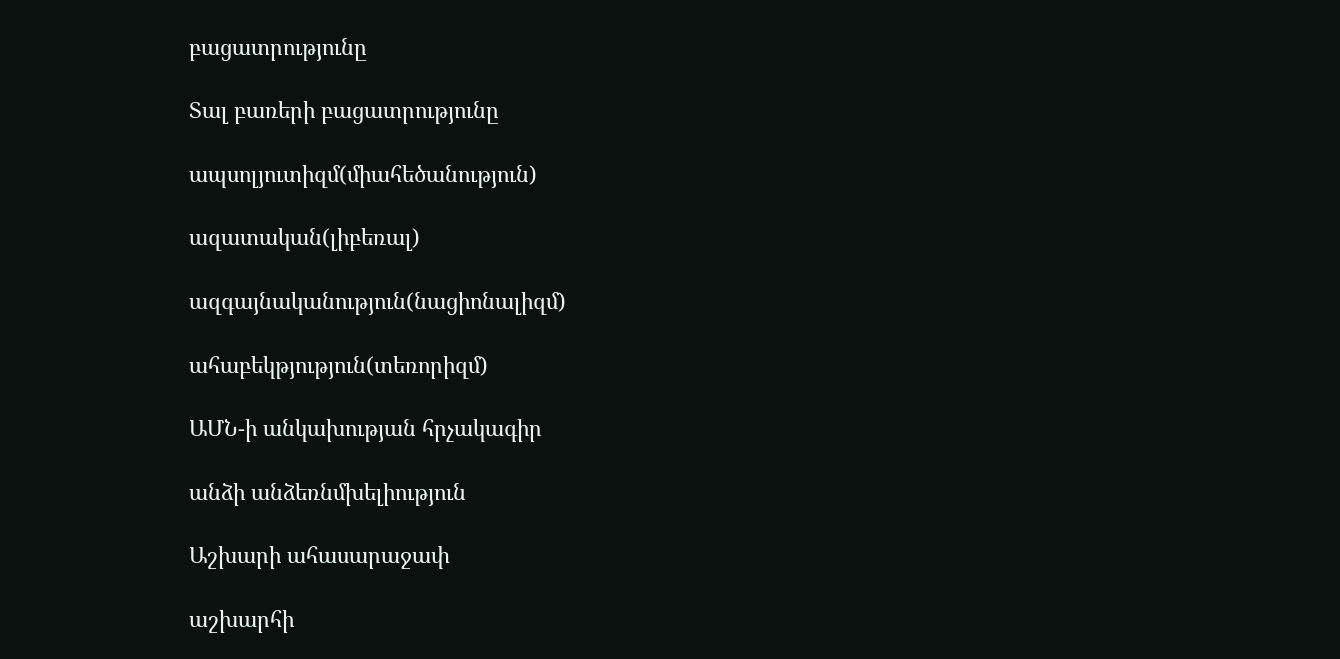բացատրությունը

Տալ բառերի բացատրությունը

ապսոլյուտիզմ(միահեծանություն)

ազատական(լիբեռալ)

ազգայնականություն(նացիոնալիզմ)

ահաբեկթյություն(տեռորիզմ)

ԱՄՆ-ի անկախության հրչակագիր

անձի անձեռնմխելիություն

Աշխարի ահասարաջափ

աշխարհի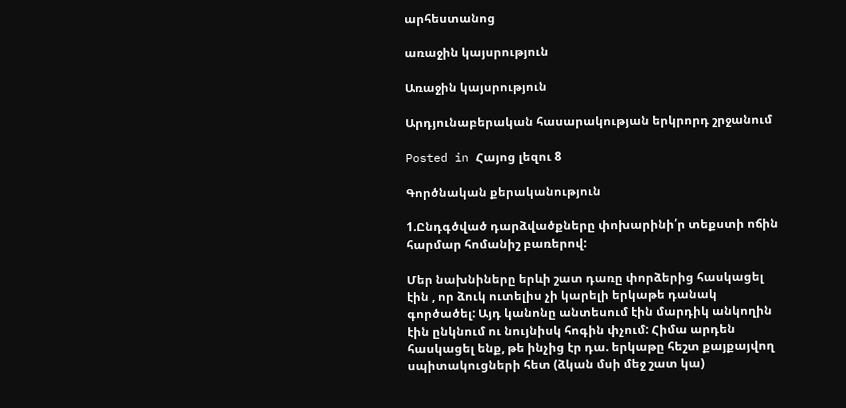արհեստանոց

առաջին կայսրություն

Առաջին կայսրություն

Արդյունաբերական հասարակության երկրորդ շրջանում

Posted in Հայոց լեզու 8

Գործնական քերականություն

1.Ընդգծված դարձվածքները փոխարինի՛ր տեքստի ոճին հարմար հոմանիշ բառերով:

Մեր նախնիները երևի շատ դառը փորձերից հասկացել էին , որ ձուկ ուտելիս չի կարելի երկաթե դանակ գործածել: Այդ կանոնը անտեսում էին մարդիկ անկողին էին ընկնում ու նույնիսկ հոգին փչում: Հիմա արդեն հասկացել ենք, թե ինչից էր դա. երկաթը հեշտ քայքայվող սպիտակուցների հետ (ձկան մսի մեջ շատ կա)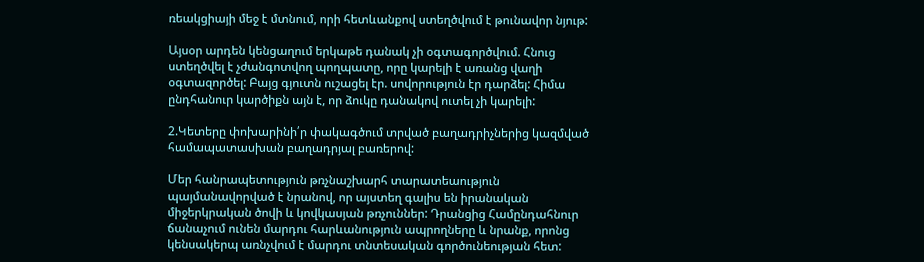ռեակցիայի մեջ է մտնում, որի հետևանքով ստեղծվում է թունավոր նյութ:

Այսօր արդեն կենցաղում երկաթե դանակ չի օգտագործվում. Հնուց ստեղծվել է չժանգոտվող պողպատը, որը կարելի է առանց վաղի օգտազործել: Բայց գյուտն ուշացել էր. սովորություն էր դարձել: Հիմա ընդհանուր կարծիքն այն է, որ ձուկը դանակով ուտել չի կարելի:

2.Կետերը փոխարինի՛ր փակագծում տրված բաղադրիչներից կազմված համապատասխան բաղադրյալ բառերով:

Մեր հանրապետություն թռչնաշխարհ տարատեաություն պայմանավորված է նրանով, որ այստեղ գալիս են իրանական միջերկրական ծովի և կովկասյան թռչուններ: Դրանցից Համընդահնուր ճանաչում ունեն մարդու հարևանություն ապրողները և նրանք, որոնց կենսակերպ առնչվում է մարդու տնտեսական գործունեության հետ: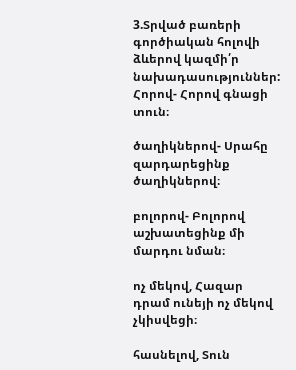3.Տրված բառերի գործիական հոլովի ձևերով կազմի՛ր նախադասություններ:
Հորով- Հորով գնացի տուն։

ծաղիկներով- Սրահը զարդարեցինք ծաղիկներով։

բոլորով- Բոլորով աշխատեցինք մի մարդու նման։

ոչ մեկով, Հազար դրամ ունեյի ոչ մեկով չկիսվեցի։

հասնելով, Տուն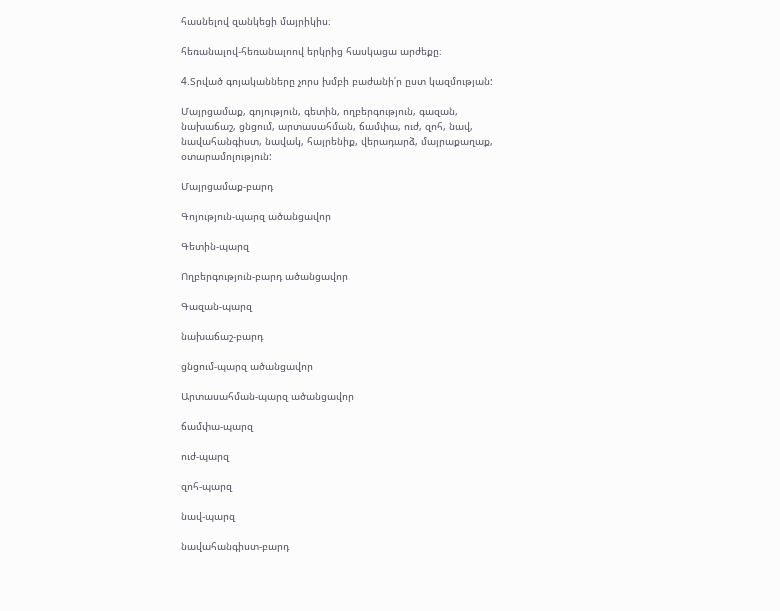հասնելով զանկեցի մայրիկիս։

հեռանալով-հեռանալոով երկրից հասկացա արժեքը։

4.Տրված գոյականները չորս խմբի բաժանի՛ր ըստ կազմության:

Մայրցամաք, գոյություն, գետին, ողբերգություն, գազան, նախաճաշ, ցնցում, արտասահման, ճամփա, ուժ, զոհ, նավ, նավահանգիստ, նավակ, հայրենիք, վերադարձ, մայրաքաղաք, օտարամոլություն:

Մայրցամաք-բարդ

Գոյություն-պարզ ածանցավոր

Գետին-պարզ

Ողբերգություն-բարդ ածանցավոր

Գազան-պարզ

նախաճաշ-բարդ

ցնցում-պարզ ածանցավոր

Արտասահման-պարզ ածանցավոր

ճամփա-պարզ

ուժ-պարզ

զոհ-պարզ

նավ-պարզ

նավահանգիստ-բարդ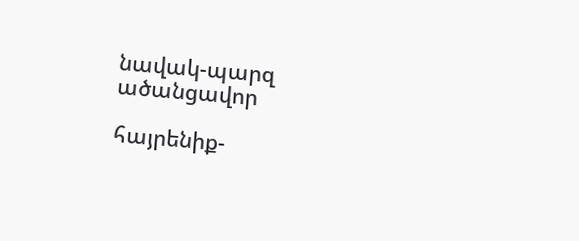նավակ-պարզ ածանցավոր

հայրենիք-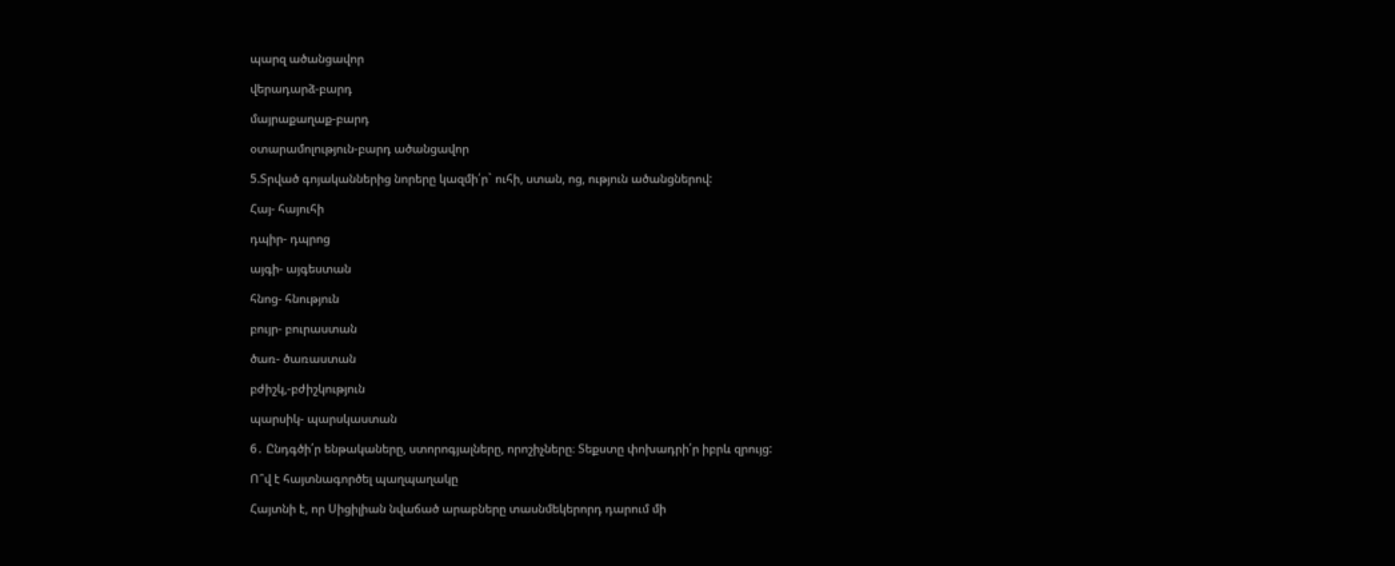պարզ ածանցավոր

վերադարձ-բարդ

մայրաքաղաք-բարդ

օտարամոլություն-բարդ ածանցավոր

5.Տրված գոյականներից նորերը կազմի՛ր` ուհի, ստան, ոց, ություն ածանցներով:

Հայ- հայուհի

դպիր- դպրոց

այգի- այգեստան

հնոց- հնություն

բույր- բուրաստան

ծառ- ծառաստան

բժիշկ,-բժիշկություն

պարսիկ- պարսկաստան

6․ Ընդգծի՛ր ենթակաները, ստորոգյալները, որոշիչները։ Տեքստը փոխադրի՛ր իբրև զրույց:

Ո՞վ է հայտնագործել պաղպաղակը

Հայտնի է, որ Սիցիլիան նվաճած արաբները տասնմեկերորդ դարում մի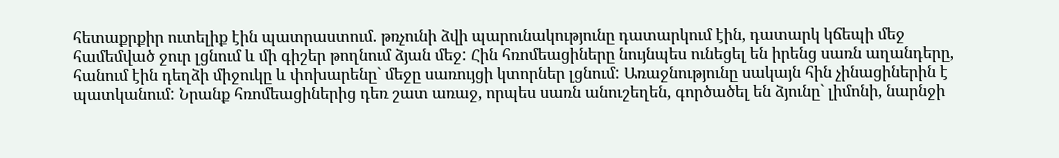հետաքրքիր ուտելիք էին պատրաստում. թռչունի ձվի պարունակությունը դատարկում էին, դատարկ կճեպի մեջ համեմված ջուր լցնում և մի գիշեր թողնում ձյան մեջ: Հին հռոմեացիները նույնպես ունեցել են իրենց սառն աղանդերը, հանում էին դեղձի միջուկը և փոխարենը` մեջը սառույցի կտորներ լցնում: Առաջնությունը սակայն հին չինացիներին է պատկանում: Նրանք հռոմեացիներից դեռ շատ առաջ, որպես սառն անուշեղեն, գործածել են ձյունը` լիմոնի, նարնջի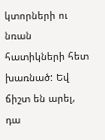կտորների ու նռան հատիկների հետ խառնած: Եվ ճիշտ են արել, դա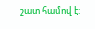շատ համով է: